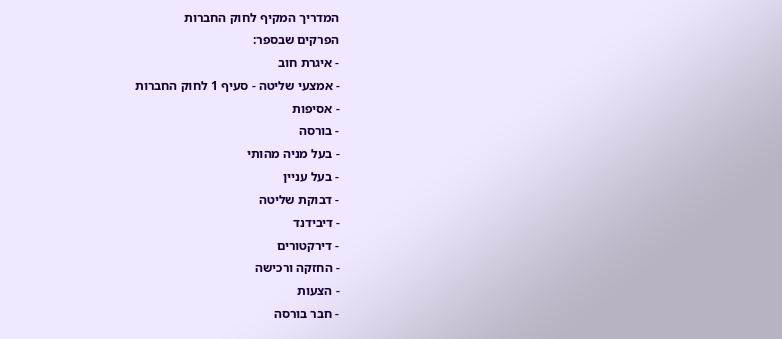המדריך המקיף לחוק החברות
הפרקים שבספר:
- איגרת חוב
- אמצעי שליטה - סעיף 1 לחוק החברות
- אסיפות
- בורסה
- בעל מניה מהותי
- בעל עניין
- דבוקת שליטה
- דיבידנד
- דירקטורים
- החזקה ורכישה
- הצעות
- חבר בורסה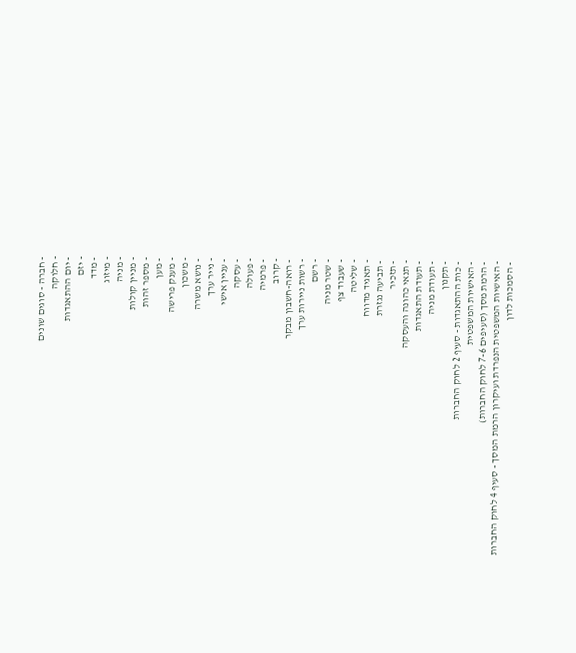- חברה - סוגים שונים
- חלוקה
- יום ההתאגדות
- יזם
- מדד
- מיזוג
- מניה
- מניין קולות
- מספר זהות
- מען
- מענק פרישה
- משכון
- נושא משרה
- נייר ערך
- עניין אישי
- עסקה
- פעולה
- פרמיה
- קרוב
- רואה-חשבון מבקר
- רשות ניירות ערך
- רשם
- שטר מניה
- שעבוד צף
- שליטה
- תאגיד מדווח
- תביעה נגזרת
- תזכיר
- תנאי כהונה והעסקה
- תעודת התאגדות
- תעודת מניה
- תקנון
- כות ההתאגדות - סעיף 2 לחוק החברות
- האישיות המשפטית
- הרמת מסך (סעיפים 7-6 לחוק החברות)
- האישיות המשפטית הנפרדת ועיקרון הרמת המסך - סעיף 4 לחוק החברות
- הסמכות לדון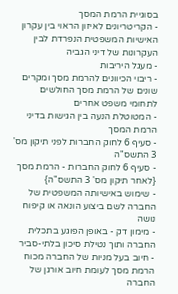בסוגיית הרמת המסך
- הקריטריונים לאיזון הראוי בין עקרון האישיות המשפטית הנפרדת לבין העקרונות של דיני הגביה
- מעגל היריבות
- ריבוי הכיוונים להרמת מסך ומקרים שונים של הרמת מסך החולשים לתחומי משפט אחרים
- המטוטלת הנעה בין הגישות בדיני הרמת המסך
- סעיף 6 לחוק החברות לפני תיקון מס' 3 התשס"ה
- סעיף 6 לחוק החברות - הרמת מסך {לאחר תיקון מס' 3 התשס"ה}
- שימוש באישיותה המשפטית של החברה לשם ביצוע הונאה או קיפוח נושה
- מימון דק - באופן הפוגע בתכלית החברה ותוך נטילת סיכון בלתי-סביר
- חיוב בעל מניות של החברה מכוח הרמת מסך לעומת חיוב אורגן של החברה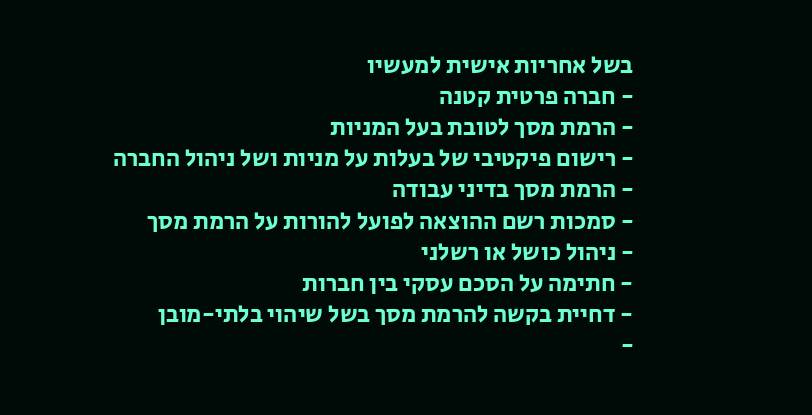בשל אחריות אישית למעשיו
- חברה פרטית קטנה
- הרמת מסך לטובת בעל המניות
- רישום פיקטיבי של בעלות על מניות ושל ניהול החברה
- הרמת מסך בדיני עבודה
- סמכות רשם ההוצאה לפועל להורות על הרמת מסך
- ניהול כושל או רשלני
- חתימה על הסכם עסקי בין חברות
- דחיית בקשה להרמת מסך בשל שיהוי בלתי-מובן
-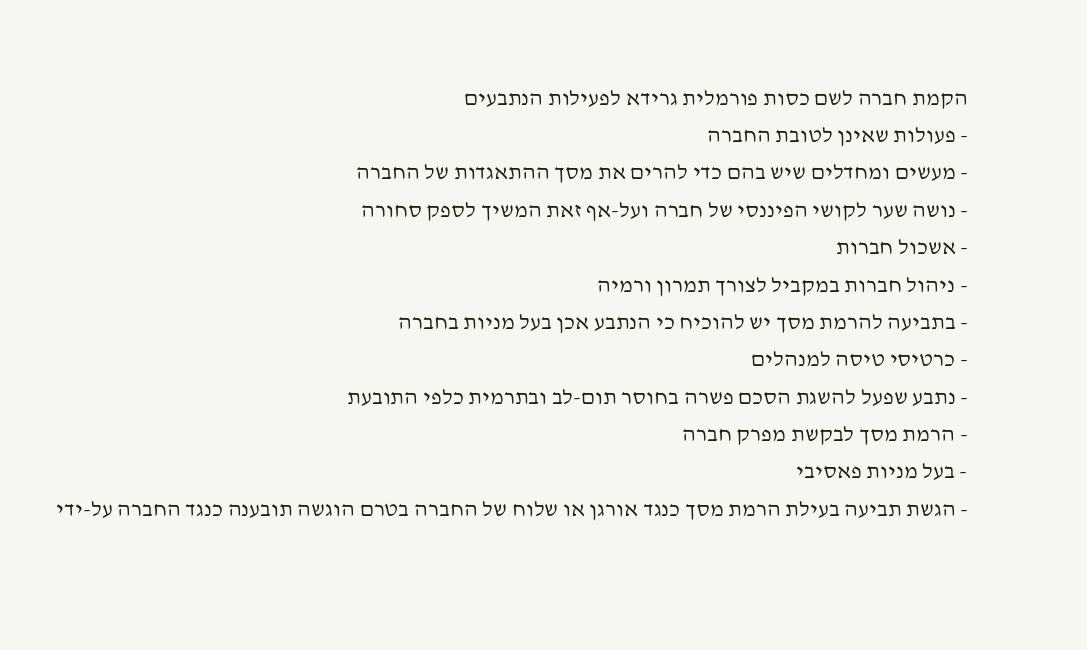הקמת חברה לשם כסות פורמלית גרידא לפעילות הנתבעים
- פעולות שאינן לטובת החברה
- מעשים ומחדלים שיש בהם כדי להרים את מסך ההתאגדות של החברה
- נושה שער לקושי הפיננסי של חברה ועל-אף זאת המשיך לספק סחורה
- אשכול חברות
- ניהול חברות במקביל לצורך תמרון ורמיה
- בתביעה להרמת מסך יש להוכיח כי הנתבע אכן בעל מניות בחברה
- כרטיסי טיסה למנהלים
- נתבע שפעל להשגת הסכם פשרה בחוסר תום-לב ובתרמית כלפי התובעת
- הרמת מסך לבקשת מפרק חברה
- בעל מניות פאסיבי
- הגשת תביעה בעילת הרמת מסך כנגד אורגן או שלוח של החברה בטרם הוגשה תובענה כנגד החברה על-ידי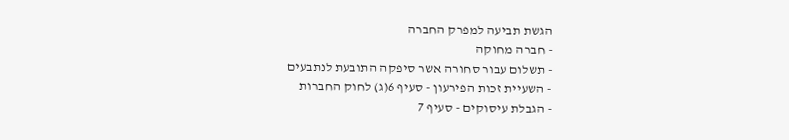הגשת תביעה למפרק החברה
- חברה מחוקה
- תשלום עבור סחורה אשר סיפקה התובעת לנתבעים
- השעיית זכות הפירעון - סעיף 6(ג) לחוק החברות
- הגבלת עיסוקים - סעיף 7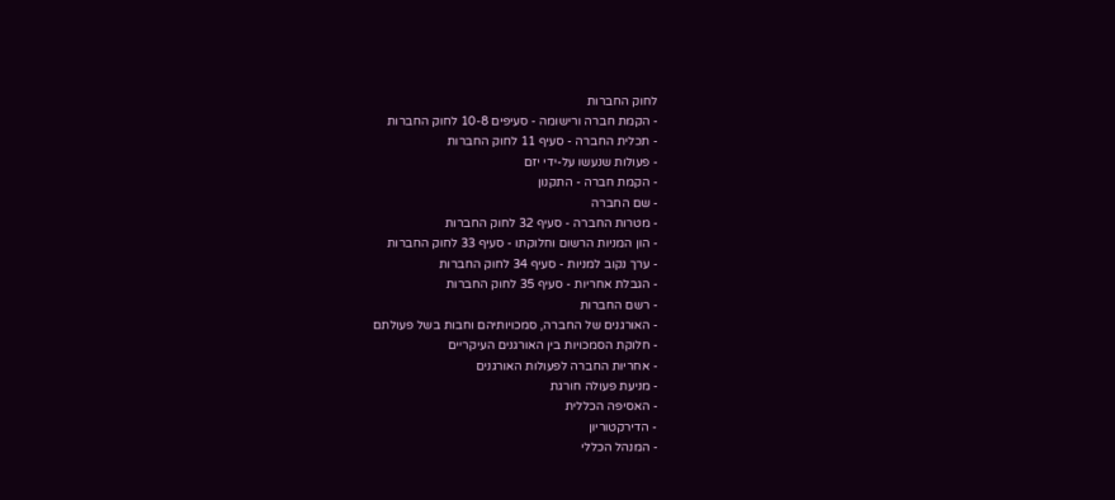לחוק החברות
- הקמת חברה ורישומה - סעיפים 10-8 לחוק החברות
- תכלית החברה - סעיף 11 לחוק החברות
- פעולות שנעשו על-ידי יזם
- הקמת חברה - התקנון
- שם החברה
- מטרות החברה - סעיף 32 לחוק החברות
- הון המניות הרשום וחלוקתו - סעיף 33 לחוק החברות
- ערך נקוב למניות - סעיף 34 לחוק החברות
- הגבלת אחריות - סעיף 35 לחוק החברות
- רשם החברות
- האורגנים של החברה, סמכויותיהם וחבות בשל פעולתם
- חלוקת הסמכויות בין האורגנים העיקריים
- אחריות החברה לפעולות האורגנים
- מניעת פעולה חורגת
- האסיפה הכללית
- הדירקטוריון
- המנהל הכללי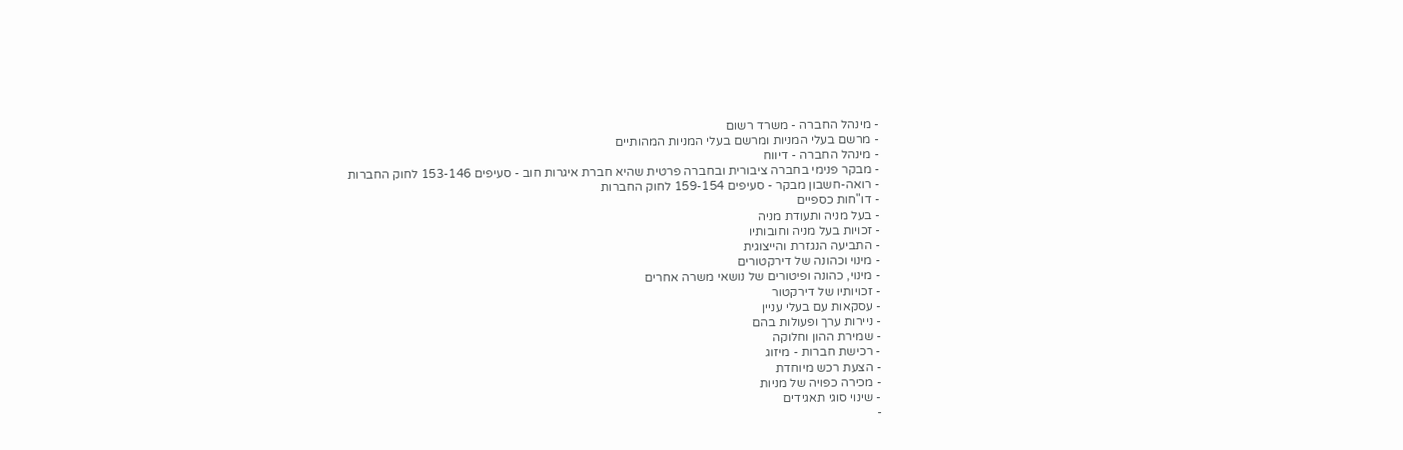- מינהל החברה - משרד רשום
- מרשם בעלי המניות ומרשם בעלי המניות המהותיים
- מינהל החברה - דיווח
- מבקר פנימי בחברה ציבורית ובחברה פרטית שהיא חברת איגרות חוב - סעיפים 153-146 לחוק החברות
- רואה-חשבון מבקר - סעיפים 159-154 לחוק החברות
- דו"חות כספיים
- בעל מניה ותעודת מניה
- זכויות בעל מניה וחובותיו
- התביעה הנגזרת והייצוגית
- מינוי וכהונה של דירקטורים
- מינוי, כהונה ופיטורים של נושאי משרה אחרים
- זכויותיו של דירקטור
- עסקאות עם בעלי עניין
- ניירות ערך ופעולות בהם
- שמירת ההון וחלוקה
- רכישת חברות - מיזוג
- הצעת רכש מיוחדת
- מכירה כפויה של מניות
- שינוי סוגי תאגידים
-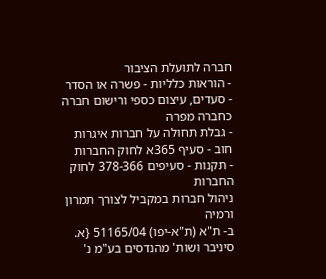חברה לתועלת הציבור
- הוראות כלליות - פשרה או הסדר
- סעדים, עיצום כספי ורישום חברה כחברה מפרה
- גבלת תחולה על חברות איגרות חוב - סעיף 365א לחוק החברות
- תקנות - סעיפים 378-366 לחוק החברות
ניהול חברות במקביל לצורך תמרון ורמיה
ב- ת"א (ת"א-יפו) 51165/04 {א. סיניבר ושות' מהנדסים בע"מ נ'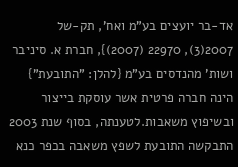אד-בר יועצים בע"מ ואח', תק-של 2007(3), 22970 (2007)}, חברת א. סיניבר ושות' מהנדסים בע"מ {להלן: "התובעת"} הינה חברה פרטית אשר עוסקת בייצור ובשיפוץ משאבות.לטענתה, בסוף שנת 2003 התבקשה התובעת לשפץ משאבה בכפר כנא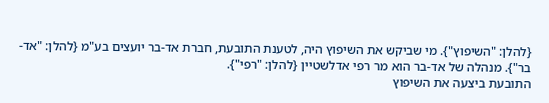{להלן: "השיפוץ"}. מי שביקש את השיפוץ היה, לטענת התובעת, חברת אד-בר יועצים בע"מ {להלן: "אד-בר"}. מנהלה של אד-בר הוא מר רפי אדלשטיין {להלן: "רפי"}.
התובעת ביצעה את השיפוץ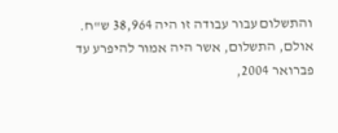והתשלום עבור עבודה זו היה 38,964 ש"ח. אולם, התשלום, אשר היה אמור להיפרע עד פברואר 2004,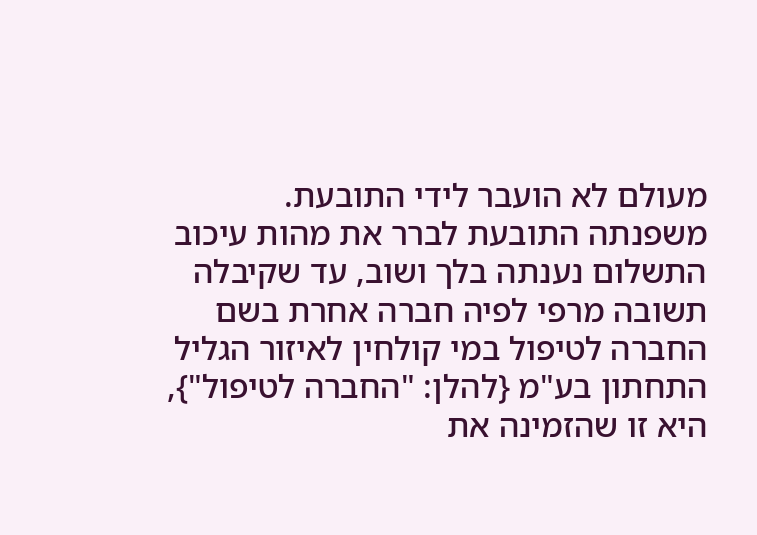מעולם לא הועבר לידי התובעת.
משפנתה התובעת לברר את מהות עיכוב התשלום נענתה בלך ושוב, עד שקיבלה תשובה מרפי לפיה חברה אחרת בשם החברה לטיפול במי קולחין לאיזור הגליל התחתון בע"מ {להלן: "החברה לטיפול"}, היא זו שהזמינה את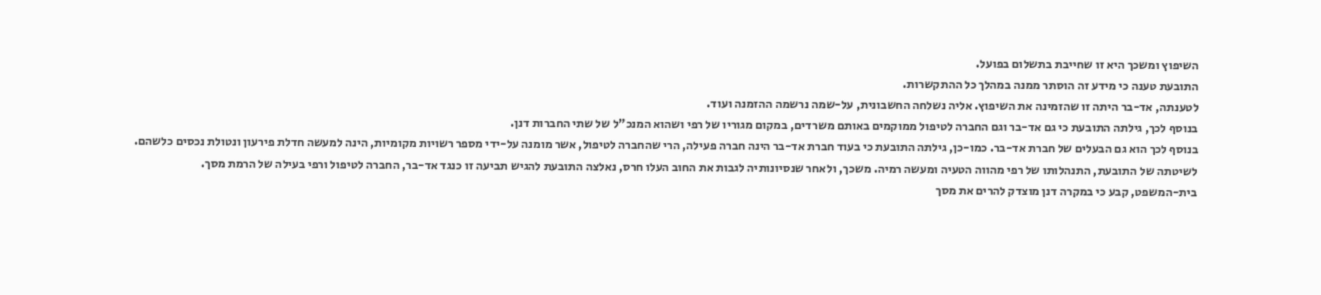השיפוץ ומשכך היא זו שחייבת בתשלום בפועל.
התובעת טענה כי מידע זה הוסתר ממנה במהלך כל ההתקשרות.
לטענתה, אד-בר היתה זו שהזמינה את השיפוץ. אליה נשלחה החשבונית, על-שמה נרשמה ההזמנה ועוד.
בנוסף לכך, גילתה התובעת כי גם אד-בר וגם החברה לטיפול ממוקמים באותם משרדים, במקום מגוריו של רפי ושהוא המנכ"ל של שתי החברות דנן.
בנוסף לכך הוא גם הבעלים של חברת אד-בר. כמו-כן, גילתה התובעת כי בעוד חברת אד-בר הינה חברה פעילה, הרי שהחברה לטיפול, אשר מומנה על-ידי מספר רשויות מקומיות, הינה למעשה חדלת פירעון ונטולת נכסים כלשהם.
לשיטתה של התובעת, התנהלותו של רפי מהווה הטעיה ומעשה רמיה. משכך, ולאחר שנסיונותיה לגבות את החוב העלו חרס, נאלצה התובעת להגיש תביעה זו כנגד אד-בר, החברה לטיפול ורפי בעילה של הרמת מסך.
בית-המשפט, קבע כי במקרה דנן מוצדק להרים את מסך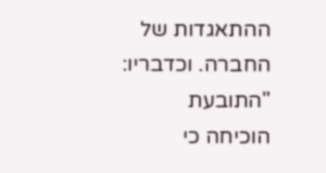ההתאגדות של החברה. וכדבריו:
"התובעת הוכיחה כי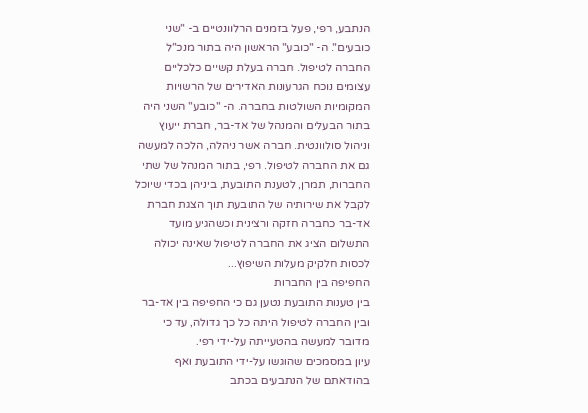הנתבע, רפי, פעל בזמנים הרלוונטיים ב- "שני כובעים". ה- "כובע" הראשון היה בתור מנכ"ל החברה לטיפול. חברה בעלת קשיים כלכליים עצומים נוכח הגרעונות האדירים של הרשויות המקומיות השולטות בחברה. ה- "כובע" השני היה בתור הבעלים והמנהל של אד-בר, חברת ייעוץ וניהול סולוונטית. חברה אשר ניהלה, הלכה למעשה גם את החברה לטיפול. רפי, בתור המנהל של שתי החברות, תמרן, לטענת התובעת, ביניהן בכדי שיוכל לקבל את שירותיה של התובעת תוך הצגת חברת אד-בר כחברה חזקה ורצינית וכשהגיע מועד התשלום הציג את החברה לטיפול שאינה יכולה לכסות חלקיק מעלות השיפוץ...
החפיפה בין החברות
בין טענות התובעת נטען גם כי החפיפה בין אד-בר ובין החברה לטיפול היתה כל כך גדולה, עד כי מדובר למעשה בהטעייתה על-ידי רפי.
עיון במסמכים שהוגשו על-ידי התובעת ואף בהודאתם של הנתבעים בכתב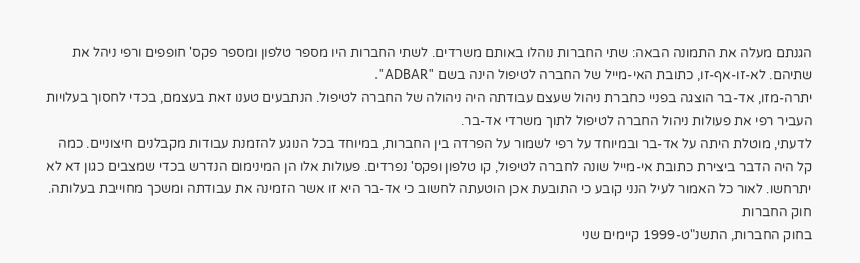הגנתם מעלה את התמונה הבאה: שתי החברות נוהלו באותם משרדים. לשתי החברות היו מספר טלפון ומספר פקס' חופפים ורפי ניהל את שתיהם. לא-זו-אף-זו, כתובת האי-מייל של החברה לטיפול הינה בשם "ADBAR".
יתרה-מזו, אד-בר הוצגה בפניי כחברת ניהול שעצם עבודתה היה ניהולה של החברה לטיפול. הנתבעים טענו זאת בעצמם, בכדי לחסוך בעלויות העביר רפי את פעולות ניהול החברה לטיפול לתוך משרדי אד-בר.
לדעתי, מוטלת היתה על אד-בר ובמיוחד על רפי לשמור על הפרדה בין החברות, במיוחד בכל הנוגע להזמנת עבודות מקבלנים חיצוניים. כמה קל היה הדבר ביצירת כתובת אי-מייל שונה לחברה לטיפול, קו טלפון ופקס' נפרדים. פעולות אלו הן המינימום הנדרש בכדי שמצבים כגון דא לא יתרחשו. לאור כל האמור לעיל הנני קובע כי התובעת אכן הוטעתה לחשוב כי אד-בר היא זו אשר הזמינה את עבודתה ומשכך מחוייבת בעלותה.
חוק החברות
בחוק החברות, התשנ"ט-1999 קיימים שני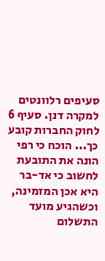סעיפים רלוונטים למקרה דנן. סעיף 6 לחוק החברות קובע כך... הוכח כי רפי הונה את התובעת לחשוב כי אד-בר היא אכן המזמינה, וכשהגיע מועד התשלום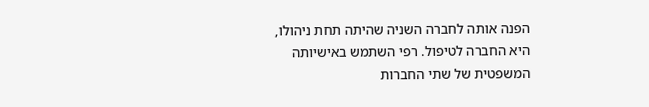הפנה אותה לחברה השניה שהיתה תחת ניהולו, היא החברה לטיפול. רפי השתמש באישיותה המשפטית של שתי החברות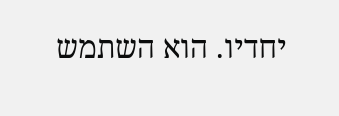יחדיו. הוא השתמש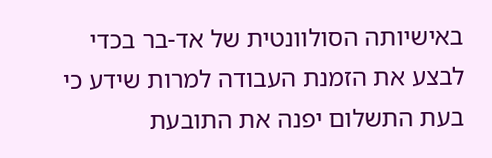באישיותה הסולוונטית של אד-בר בכדי לבצע את הזמנת העבודה למרות שידע כי בעת התשלום יפנה את התובעת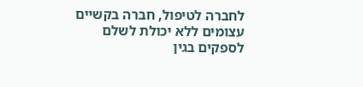לחברה לטיפול, חברה בקשיים עצומים ללא יכולת לשלם לספקים בגין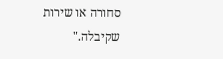סחורה או שירות שקיבלה."